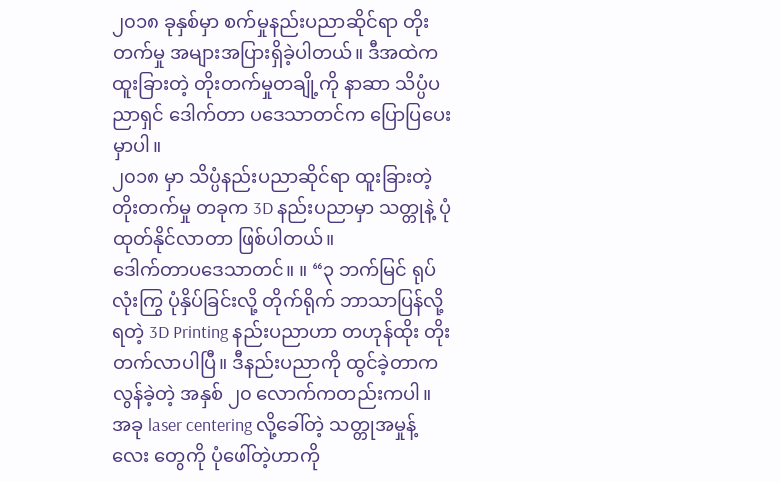၂၀၁၈ ခုနှစ်မှာ စက်မှုနည်းပညာဆိုင်ရာ တိုးတက်မှု အများအပြားရှိခဲ့ပါတယ်။ ဒီအထဲက ထူးခြားတဲ့ တိုးတက်မှုတချို့ကို နာဆာ သိပ္ပံပညာရှင် ဒေါက်တာ ပဒေသာတင်က ပြောပြပေးမှာပါ။
၂၀၁၈ မှာ သိပ္ပံနည်းပညာဆိုင်ရာ ထူးခြားတဲ့ တိုးတက်မှု တခုက 3D နည်းပညာမှာ သတ္တုနဲ့ ပုံထုတ်နိုင်လာတာ ဖြစ်ပါတယ်။
ဒေါက်တာပဒေသာတင်။ ။ “၃ ဘက်မြင် ရုပ်လုံးကြွ ပုံနှိပ်ခြင်းလို့ တိုက်ရိုက် ဘာသာပြန်လို့ရတဲ့ 3D Printing နည်းပညာဟာ တဟုန်ထိုး တိုးတက်လာပါပြီ။ ဒီနည်းပညာကို ထွင်ခဲ့တာက လွန်ခဲ့တဲ့ အနှစ် ၂၀ လောက်ကတည်းကပါ။ အခု laser centering လို့ခေါ်တဲ့ သတ္တုအမှုန့်လေး တွေကို ပုံဖေါ်တဲ့ဟာကို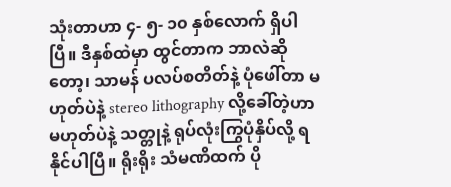သုံးတာဟာ ၄- ၅- ၁၀ နှစ်လောက် ရှိပါပြီ။ ဒီနှစ်ထဲမှာ ထွင်တာက ဘာလဲဆိုတော့၊ သာမန် ပလပ်စတိတ်နဲ့ ပုံဖေါ်တာ မဟုတ်ပဲနဲ့ stereo lithography လို့ခေါ်တဲ့ဟာ မဟုတ်ပဲနဲ့ သတ္တုနဲ့ ရုပ်လုံးကြွပုံနှိပ်လို့ ရနိုင်ပါပြီ။ ရိုးရိုး သံမဏိထက် ပို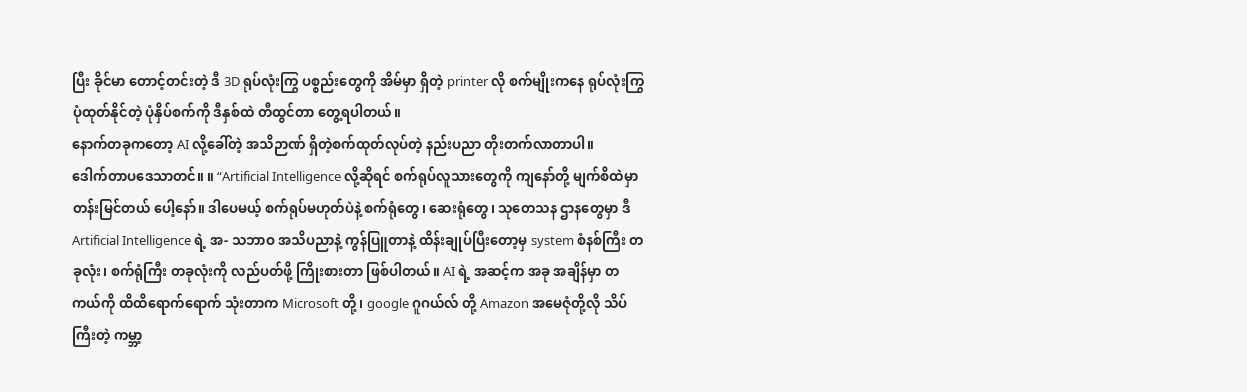ပြီး ခိုင်မာ တောင့်တင်းတဲ့ ဒီ 3D ရုပ်လုံးကြွ ပစ္စည်းတွေကို အိမ်မှာ ရှိတဲ့ printer လို စက်မျိုးကနေ ရုပ်လုံးကြွပုံထုတ်နိုင်တဲ့ ပုံနှိပ်စက်ကို ဒီနှစ်ထဲ တီထွင်တာ တွေ့ရပါတယ်။
နောက်တခုကတော့ AI လို့ခေါ်တဲ့ အသိဉာဏ် ရှိတဲ့စက်ထုတ်လုပ်တဲ့ နည်းပညာ တိုးတက်လာတာပါ။
ဒေါက်တာပဒေသာတင်။ ။ “Artificial Intelligence လို့ဆိုရင် စက်ရုပ်လူသားတွေကို ကျနော်တို့ မျက်စိထဲမှာ တန်းမြင်တယ် ပေါ့နော်။ ဒါပေမယ့် စက်ရုပ်မဟုတ်ပဲနဲ့ စက်ရုံတွေ၊ ဆေးရုံတွေ၊ သုတေသန ဌာနတွေမှာ ဒီ Artificial Intelligence ရဲ့ အ- သဘာဝ အသိပညာနဲ့ ကွန်ပြူတာနဲ့ ထိန်းချုပ်ပြီးတော့မှ system စံနစ်ကြီး တခုလုံး၊ စက်ရုံကြီး တခုလုံးကို လည်ပတ်ဖို့ ကြိုးစားတာ ဖြစ်ပါတယ်။ AI ရဲ့ အဆင့်က အခု အချိန်မှာ တကယ်ကို ထိထိရောက်ရောက် သုံးတာက Microsoft တို့၊ google ဂူဂယ်လ် တို့ Amazon အမေဇုံတို့လို သိပ်ကြီးတဲ့ ကမ္ဘာ့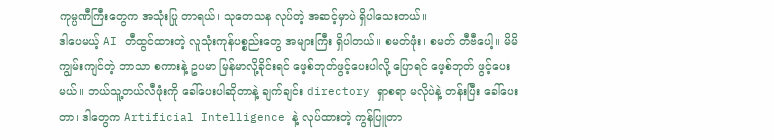ကုမ္ပဏီကြီးတွေက အသုံးပြု တာရယ်၊ သုတေသန လုပ်တဲ့ အဆင့်မှာပဲ ရှိပါသေးတယ်။
ဒါပေမယ့် AI တီထွင်ထားတဲ့ လူသုံးကုန်ပစ္စည်းတွေ အများကြီး ရှိပါတယ်။ စမတ်ဖုံး၊ စမတ် တီဗီပေါ့။ မိမိကျွမ်းကျင်တဲ့ ဘာသာ စကားနဲ့ ဥပမာ မြန်မာလို့ခိုင်းရင် ဖေ့စ်ဘုတ်ဖွင့်ပေးပါလို့ ပြောရင် ဖေ့စ်ဘုတ် ဖွင့်ပေးမယ်။ ဘယ်သူ့တယ်လီဖုံးကို ခေါ်ပေးပါဆိုတာနဲ့ ချက်ချင်း directory ရှာစရာ မလိုပဲနဲ့ တန်းပြီး ခေါ်ပေးတာ၊ ဒါတွေက Artificial Intelligence နဲ့ လုပ်ထားတဲ့ ကွန်ပြူတာ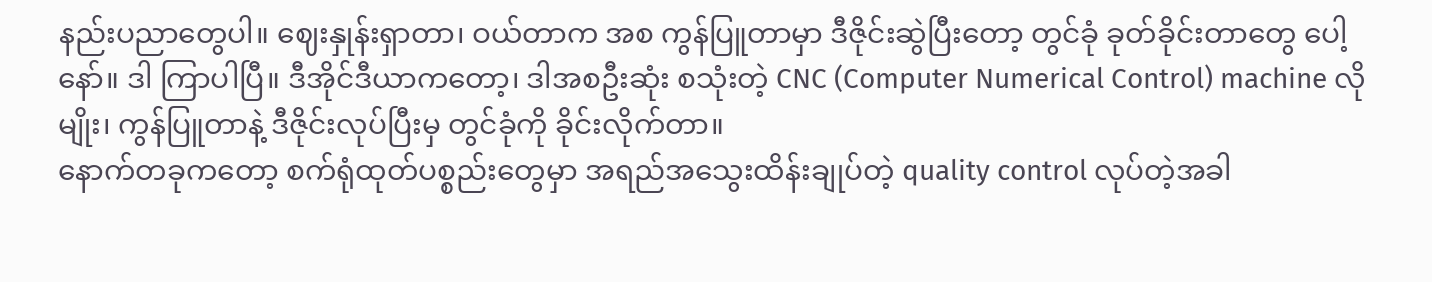နည်းပညာတွေပါ။ ဈေးနှုန်းရှာတာ၊ ဝယ်တာက အစ ကွန်ပြူတာမှာ ဒီဇိုင်းဆွဲပြီးတော့ တွင်ခုံ ခုတ်ခိုင်းတာတွေ ပေါ့နော်။ ဒါ ကြာပါပြီ။ ဒီအိုင်ဒီယာကတော့၊ ဒါအစဦးဆုံး စသုံးတဲ့ CNC (Computer Numerical Control) machine လိုမျိုး၊ ကွန်ပြူတာနဲ့ ဒီဇိုင်းလုပ်ပြီးမှ တွင်ခုံကို ခိုင်းလိုက်တာ။
နောက်တခုကတော့ စက်ရုံထုတ်ပစ္စည်းတွေမှာ အရည်အသွေးထိန်းချုပ်တဲ့ quality control လုပ်တဲ့အခါ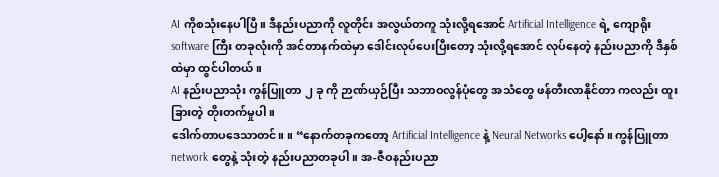AI ကိုစသုံးနေပါပြီ။ ဒီနည်းပညာကို လူတိုင်း အလွယ်တကူ သုံးလို့ရအောင် Artificial Intelligence ရဲ့ ကျောရိုး software ကြီး တခုလုံးကို အင်တာနက်ထဲမှာ ဒေါင်းလုပ်ပေးပြီးတော့ သုံးလို့ရအောင် လုပ်နေတဲ့ နည်းပညာကို ဒီနှစ်ထဲမှာ ထွင်ပါတယ်။
AI နည်းပညာသုံး ကွန်ပြူတာ ၂ ခု ကို ဉာဏ်ယှဉ်ပြီး သဘာဝလွန်ပုံတွေ အသံတွေ ဖန်တီးလာနိုင်တာ ကလည်း ထူးခြားတဲ့ တိုးတက်မှုပါ။
ဒေါက်တာပဒေသာတင်။ ။ “နောက်တခုကတော့ Artificial Intelligence နဲ့ Neural Networks ပေါ့နော်။ ကွန်ပြူတာ network တွေနဲ့ သုံးတဲ့ နည်းပညာတခုပါ။ အ-ဇီဝနည်းပညာ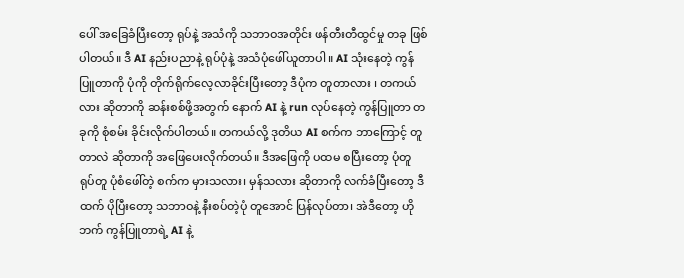ပေါ် အခြေခံပြီးတော့ ရုပ်နဲ့ အသံကို သဘာဝအတိုင်း ဖန်တီးတီထွင်မှု တခု ဖြစ်ပါတယ်။ ဒီ AI နည်းပညာနဲ့ ရုပ်ပုံနဲ့ အသံပုံဖေါ်ယူတာပါ။ AI သုံးနေတဲ့ ကွန်ပြူတာကို ပုံကို တိုက်ရိုက်လေ့လာခိုင်းပြီးတော့ ဒီပုံက တူတာလား ၊ တကယ်လား ဆိုတာကို ဆန်းစစ်ဖို့အတွက် နောက် AI နဲ့ run လုပ်နေတဲ့ ကွန်ပြူတာ တခုကို စုံစမ်း ခိုင်းလိုက်ပါတယ်။ တကယ်လို့ ဒုတိယ AI စက်က ဘာကြောင့် တူတာလဲ ဆိုတာကို အဖြေပေးလိုက်တယ်။ ဒီအဖြေကို ပထမ စပြီးတော့ ပုံတူ ရုပ်တူ ပုံစံဖေါ်တဲ့ စက်က မှားသလား၊ မှန်သလား ဆိုတာကို လက်ခံပြီးတော့ ဒီထက် ပိုပြီးတော့ သဘာဝနဲ့ နီးစပ်တဲ့ပုံ တူအောင် ပြန်လုပ်တာ၊ အဲဒီတော့ ဟိုဘက် ကွန်ပြူတာရဲ့ AI နဲ့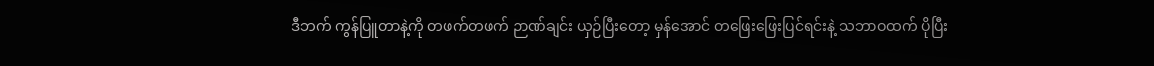ဒီဘက် ကွန်ပြူတာနဲ့ကို တဖက်တဖက် ဉာဏ်ချင်း ယှဉ်ပြီးတော့ မှန်အောင် တဖြေးဖြေးပြင်ရင်းနဲ့ သဘာဝထက် ပိုပြီး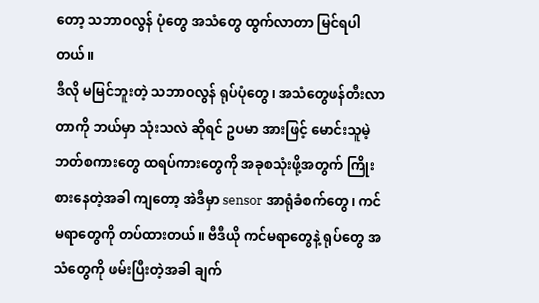တော့ သဘာဝလွန် ပုံတွေ အသံတွေ ထွက်လာတာ မြင်ရပါတယ်။
ဒီလို မမြင်ဘူးတဲ့ သဘာဝလွန် ရုပ်ပုံတွေ၊ အသံတွေဖန်တီးလာတာကို ဘယ်မှာ သုံးသလဲ ဆိုရင် ဥပမာ အားဖြင့် မောင်းသူမဲ့ ဘတ်စကားတွေ ထရပ်ကားတွေကို အခုစသုံးဖို့အတွက် ကြိုးစားနေတဲ့အခါ ကျတော့ အဲဒီမှာ sensor အာရုံခံစက်တွေ၊ ကင်မရာတွေကို တပ်ထားတယ်။ ဗီဒီယို ကင်မရာတွေနဲ့ ရုပ်တွေ အသံတွေကို ဖမ်းပြီးတဲ့အခါ ချက်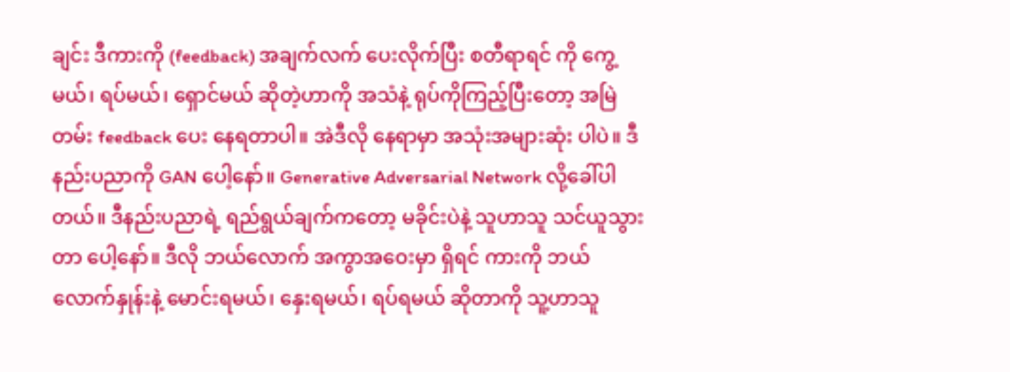ချင်း ဒီကားကို (feedback) အချက်လက် ပေးလိုက်ပြီး စတီရာရင် ကို ကွေ့မယ်၊ ရပ်မယ်၊ ရှောင်မယ် ဆိုတဲ့ဟာကို အသံနဲ့ ရုပ်ကိုကြည့်ပြီးတော့ အမြဲတမ်း feedback ပေး နေရတာပါ။ အဲဒီလို နေရာမှာ အသုံးအများဆုံး ပါပဲ။ ဒီနည်းပညာကို GAN ပေါ့နော်။ Generative Adversarial Network လို့ခေါ်ပါတယ်။ ဒီနည်းပညာရဲ့ ရည်ရွယ်ချက်ကတော့ မခိုင်းပဲနဲ့ သူဟာသူ သင်ယူသွားတာ ပေါ့နော်။ ဒီလို ဘယ်လောက် အကွာအဝေးမှာ ရှိရင် ကားကို ဘယ်လောက်နှုန်းနဲ့ မောင်းရမယ်၊ နှေးရမယ်၊ ရပ်ရမယ် ဆိုတာကို သူ့ဟာသူ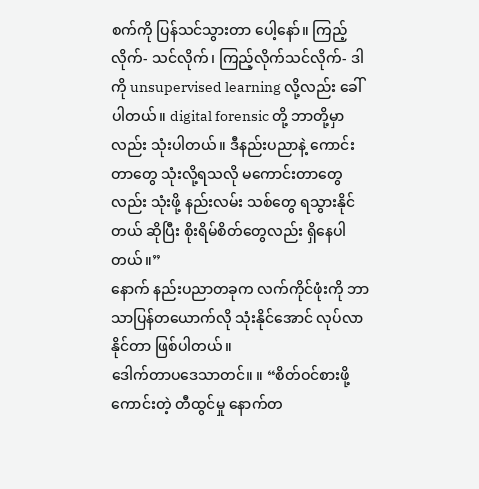စက်ကို ပြန်သင်သွားတာ ပေါ့နော်။ ကြည့်လိုက်- သင်လိုက်၊ ကြည့်လိုက်သင်လိုက်- ဒါကို unsupervised learning လို့လည်း ခေါ်ပါတယ်။ digital forensic တို့ ဘာတို့မှာလည်း သုံးပါတယ်။ ဒီနည်းပညာနဲ့ ကောင်းတာတွေ သုံးလို့ရသလို မကောင်းတာတွေလည်း သုံးဖို့ နည်းလမ်း သစ်တွေ ရသွားနိုင်တယ် ဆိုပြီး စိုးရိမ်စိတ်တွေလည်း ရှိနေပါတယ်။”
နောက် နည်းပညာတခုက လက်ကိုင်ဖုံးကို ဘာသာပြန်တယောက်လို သုံးနိုင်အောင် လုပ်လာ နိုင်တာ ဖြစ်ပါတယ်။
ဒေါက်တာပဒေသာတင်။ ။ “စိတ်ဝင်စားဖို့ ကောင်းတဲ့ တီထွင်မှု နောက်တ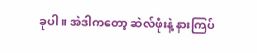ခုပါ။ အဲဒါကတော့ ဆဲလ်ဖုံးနဲ့ နားကြပ်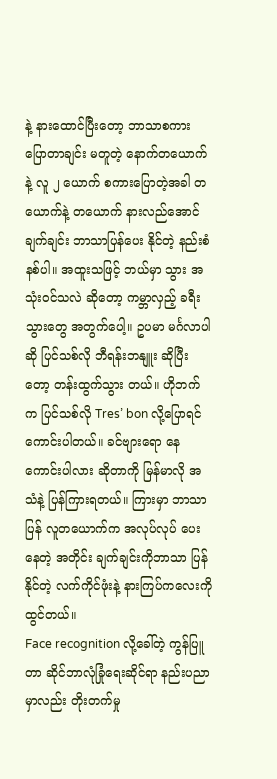နဲ့ နားထောင်ပြီးတော့ ဘာသာစကား ပြောတာချင်း မတူတဲ့ နောက်တယောက်နဲ့ လူ ၂ ယောက် စကားပြောတဲ့အခါ တယောက်နဲ့ တယောက် နားလည်အောင် ချက်ချင်း ဘာသာပြန်ပေး နိုင်တဲ့ နည်းစံနစ်ပါ။ အထူးသဖြင့် ဘယ်မှာ သွား အသုံးဝင်သလဲ ဆိုတော့ ကမ္ဘာလှည့် ခရီးသွားတွေ အတွက်ပေါ့။ ဥပမာ မင်္ဂလာပါ ဆို ပြင်သစ်လို ဘီရန်းဘနျူး ဆိုပြီးတော့ တန်းထွက်သွား တယ်။ ဟိုဘက်က ပြင်သစ်လို Tres’ bon လို့ပြောရင် ကောင်းပါတယ်။ ခင်ဗျားရော နေကောင်းပါလား ဆိုတာကို မြန်မာလို အသံနဲ့ ပြန်ကြားရတယ်။ ကြားမှာ ဘာသာပြန် လူတယောက်က အလုပ်လုပ် ပေးနေတဲ့ အတိုင်း ချက်ချင်းကိုဘာသာ ပြန်နိုင်တဲ့ လက်ကိုင်ဖုံးနဲ့ နားကြပ်ကလေးကို ထွင်တယ်။
Face recognition လို့ခေါ်တဲ့ ကွန်ပြူတာ ဆိုင်ဘာလုံခြုံရေးဆိုင်ရာ နည်းပညာမှာလည်း တိုးတက်မှု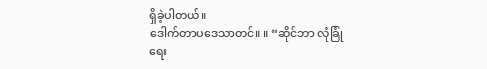ရှိခဲ့ပါတယ်။
ဒေါက်တာပဒေသာတင်။ ။ “ဆိုင်ဘာ လုံခြုံရေး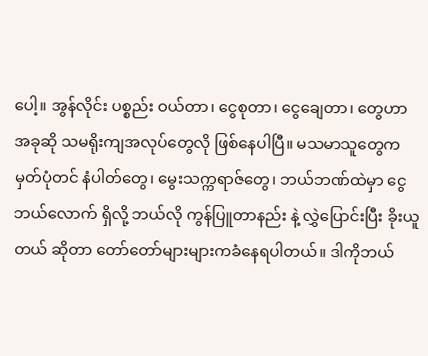ပေါ့။ အွန်လိုင်း ပစ္စည်း ဝယ်တာ၊ ငွေစုတာ၊ ငွေချေတာ၊ တွေဟာ အခုဆို သမရိုးကျအလုပ်တွေလို ဖြစ်နေပါပြီ။ မသမာသူတွေက မှတ်ပုံတင် နံပါတ်တွေ၊ မွေးသက္ကရာဇ်တွေ၊ ဘယ်ဘဏ်ထဲမှာ ငွေဘယ်လောက် ရှိလို့ ဘယ်လို ကွန်ပြူတာနည်း နဲ့ လွှဲပြောင်းပြီး ခိုးယူတယ် ဆိုတာ တော်တော်များများကခံနေရပါတယ်။ ဒါကိုဘယ်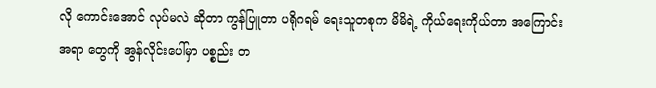လို ကောင်းအောင် လုပ်မလဲ ဆိုတာ ကွန်ပြူတာ ပရိုဂရမ် ရေးသူတစုက မိမိရဲ့ ကိုယ်ရေးကိုယ်တာ အကြောင်းအရာ တွေကို အွန်လိုင်းပေါ်မှာ ပစ္စည်း တ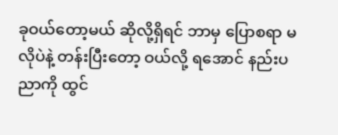ခုဝယ်တော့မယ် ဆိုလို့ရှိရင် ဘာမှ ပြောစရာ မလိုပဲနဲ့ တန်းပြီးတော့ ဝယ်လို့ ရအောင် နည်းပညာကို ထွင်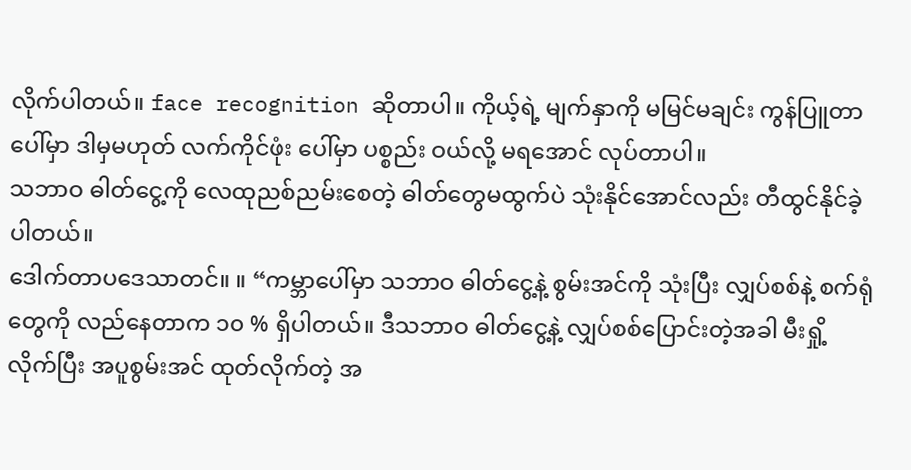လိုက်ပါတယ်။ face recognition ဆိုတာပါ။ ကိုယ့်ရဲ့ မျက်နှာကို မမြင်မချင်း ကွန်ပြူတာ ပေါ်မှာ ဒါမှမဟုတ် လက်ကိုင်ဖုံး ပေါ်မှာ ပစ္စည်း ဝယ်လို့ မရအောင် လုပ်တာပါ။
သဘာဝ ဓါတ်ငွေ့ကို လေထုညစ်ညမ်းစေတဲ့ ဓါတ်တွေမထွက်ပဲ သုံးနိုင်အောင်လည်း တီထွင်နိုင်ခဲ့ပါတယ်။
ဒေါက်တာပဒေသာတင်။ ။ “ကမ္ဘာပေါ်မှာ သဘာဝ ဓါတ်ငွေ့နဲ့ စွမ်းအင်ကို သုံးပြီး လျှပ်စစ်နဲ့ စက်ရုံတွေကို လည်နေတာက ၁၀ % ရှိပါတယ်။ ဒီသဘာဝ ဓါတ်ငွေ့နဲ့ လျှပ်စစ်ပြောင်းတဲ့အခါ မီးရှို့လိုက်ပြီး အပူစွမ်းအင် ထုတ်လိုက်တဲ့ အ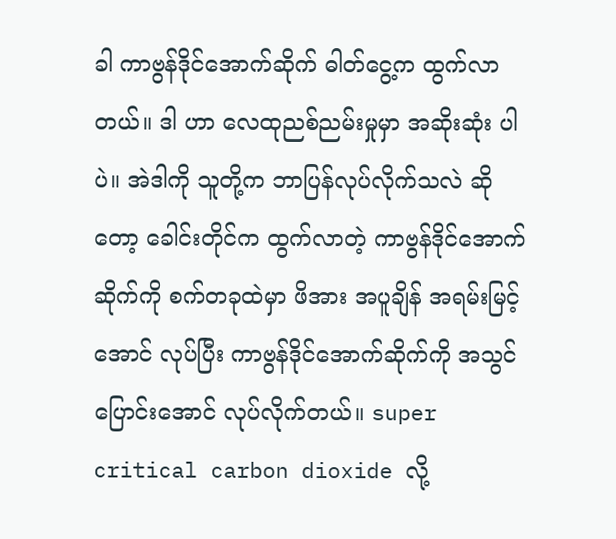ခါ ကာဗွန်ဒိုင်အောက်ဆိုက် ဓါတ်ငွေ့က ထွက်လာတယ်။ ဒါ ဟာ လေထုညစ်ညမ်းမှုမှာ အဆိုးဆုံး ပါပဲ။ အဲဒါကို သူတို့က ဘာပြန်လုပ်လိုက်သလဲ ဆိုတော့ ခေါင်းတိုင်က ထွက်လာတဲ့ ကာဗွန်ဒိုင်အောက်ဆိုက်ကို စက်တခုထဲမှာ ဖိအား အပူချိန် အရမ်းမြင့်အောင် လုပ်ပြီး ကာဗွန်ဒိုင်အောက်ဆိုက်ကို အသွင်ပြောင်းအောင် လုပ်လိုက်တယ်။ super critical carbon dioxide လို့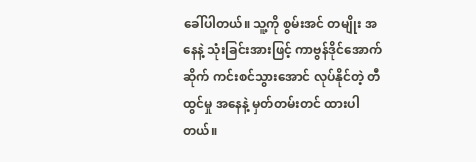ခေါ်ပါတယ်။ သူ့ကို စွမ်းအင် တမျိုး အနေနဲ့ သုံးခြင်းအားဖြင့် ကာဗွန်ဒိုင်အောက်ဆိုက် ကင်းစင်သွားအောင် လုပ်နိုင်တဲ့ တီထွင်မှု အနေနဲ့ မှတ်တမ်းတင် ထားပါတယ်။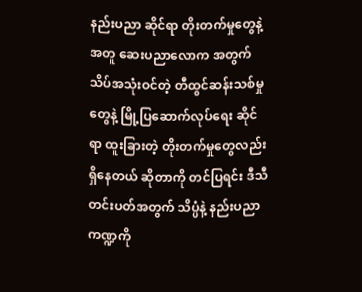နည်းပညာ ဆိုင်ရာ တိုးတက်မှုတွေနဲ့ အတူ ဆေးပညာလောက အတွက် သိပ်အသုံးဝင်တဲ့ တီထွင်ဆန်းသစ်မှုတွေနဲ့ မြို့ပြဆောက်လုပ်ရေး ဆိုင်ရာ ထူးခြားတဲ့ တိုးတက်မှုတွေလည်း ရှိနေတယ် ဆိုတာကို တင်ပြရင်း ဒီသီတင်းပတ်အတွက် သိပ္ပံနဲ့ နည်းပညာကဏ္ဍကို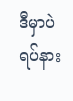ဒီမှာပဲ ရပ်နား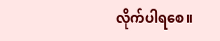လိုက်ပါရစေ။